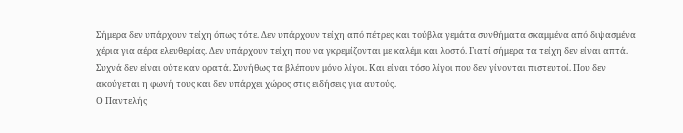Σήμερα δεν υπάρχουν τείχη όπως τότε. Δεν υπάρχουν τείχη από πέτρες και τούβλα γεμάτα συνθήματα σκαμμένα από διψασμένα χέρια για αέρα ελευθερίας. Δεν υπάρχουν τείχη που να γκρεμίζονται με καλέμι και λοστό. Γιατί σήμερα τα τείχη δεν είναι απτά. Συχνά δεν είναι ούτε καν ορατά. Συνήθως τα βλέπουν μόνο λίγοι. Και είναι τόσο λίγοι που δεν γίνονται πιστευτοί. Που δεν ακούγεται η φωνή τους και δεν υπάρχει χώρος στις ειδήσεις για αυτούς.
Ο Παντελής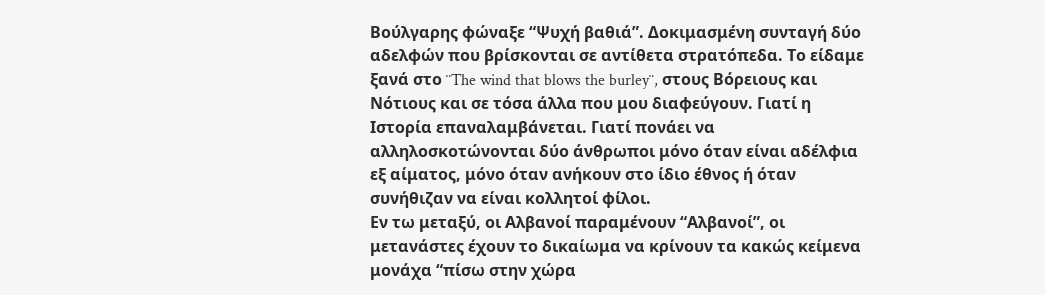Βούλγαρης φώναξε “Ψυχή βαθιά”. Δοκιμασμένη συνταγή δύο αδελφών που βρίσκονται σε αντίθετα στρατόπεδα. Το είδαμε ξανά στο ¨The wind that blows the burley¨, στους Βόρειους και Νότιους και σε τόσα άλλα που μου διαφεύγουν. Γιατί η Ιστορία επαναλαμβάνεται. Γιατί πονάει να αλληλοσκοτώνονται δύο άνθρωποι μόνο όταν είναι αδέλφια εξ αίματος, μόνο όταν ανήκουν στο ίδιο έθνος ή όταν συνήθιζαν να είναι κολλητοί φίλοι.
Εν τω μεταξύ, οι Αλβανοί παραμένουν “Αλβανοί”, οι μετανάστες έχουν το δικαίωμα να κρίνουν τα κακώς κείμενα μονάχα “πίσω στην χώρα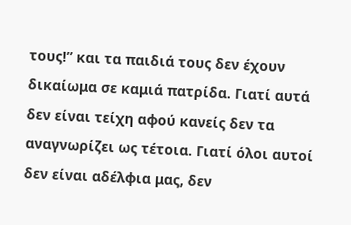τους!” και τα παιδιά τους δεν έχουν δικαίωμα σε καμιά πατρίδα. Γιατί αυτά δεν είναι τείχη αφού κανείς δεν τα αναγνωρίζει ως τέτοια. Γιατί όλοι αυτοί δεν είναι αδέλφια μας, δεν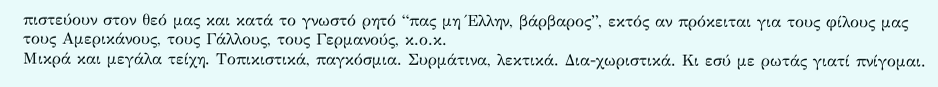πιστεύουν στον θεό μας και κατά το γνωστό ρητό “πας μη Έλλην, βάρβαρος”, εκτός αν πρόκειται για τους φίλους μας τους Αμερικάνους, τους Γάλλους, τους Γερμανούς, κ.ο.κ.
Μικρά και μεγάλα τείχη. Τοπικιστικά, παγκόσμια. Συρμάτινα, λεκτικά. Δια-χωριστικά. Κι εσύ με ρωτάς γιατί πνίγομαι.